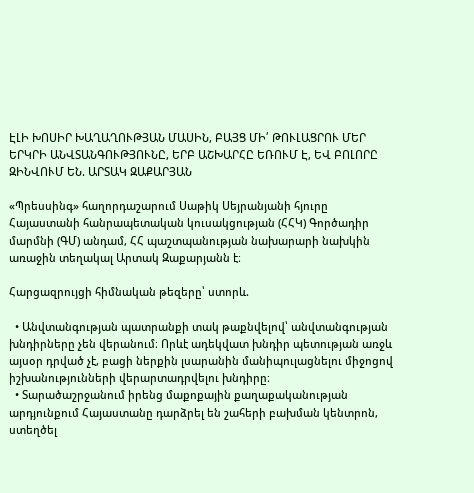ԷԼԻ ԽՈՍԻՐ ԽԱՂԱՂՈՒԹՅԱՆ ՄԱՍԻՆ, ԲԱՅՑ ՄԻ՛ ԹՈՒԼԱՑՐՈՒ ՄԵՐ ԵՐԿՐԻ ԱՆՎՏԱՆԳՈՒԹՅՈՒՆԸ, ԵՐԲ ԱՇԽԱՐՀԸ ԵՌՈՒՄ Է, ԵՎ ԲՈԼՈՐԸ  ԶԻՆՎՈՒՄ ԵՆ. ԱՐՏԱԿ ԶԱՔԱՐՅԱՆ

«Պրեսսինգ» հաղորդաշարում Սաթիկ Սեյրանյանի հյուրը Հայաստանի հանրապետական կուսակցության (ՀՀԿ) Գործադիր մարմնի (ԳՄ) անդամ, ՀՀ պաշտպանության նախարարի նախկին առաջին տեղակալ Արտակ Զաքարյանն է։

Հարցազրույցի հիմնական թեզերը՝ ստորև.

  • Անվտանգության պատրանքի տակ թաքնվելով՝ անվտանգության խնդիրները չեն վերանում։ Որևէ ադեկվատ խնդիր պետության առջև այսօր դրված չէ, բացի ներքին լսարանին մանիպուլացնելու միջոցով իշխանությունների վերարտադրվելու խնդիրը։
  • Տարածաշրջանում իրենց մաքոքային քաղաքականության արդյունքում Հայաստանը դարձրել են շահերի բախման կենտրոն, ստեղծել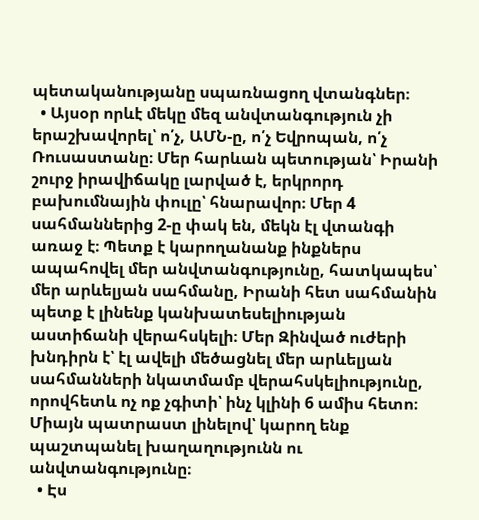պետականությանը սպառնացող վտանգներ։
  • Այսօր որևէ մեկը մեզ անվտանգություն չի երաշխավորել՝ ո՛չ, ԱՄՆ-ը, ո՛չ Եվրոպան, ո՛չ Ռուսաստանը։ Մեր հարևան պետության՝ Իրանի շուրջ իրավիճակը լարված է, երկրորդ բախումնային փուլը՝ հնարավոր։ Մեր 4 սահմաններից 2-ը փակ են, մեկն էլ վտանգի առաջ է։ Պետք է կարողանանք ինքներս ապահովել մեր անվտանգությունը, հատկապես՝ մեր արևելյան սահմանը, Իրանի հետ սահմանին պետք է լինենք կանխատեսելիության աստիճանի վերահսկելի։ Մեր Զինված ուժերի խնդիրն է՝ էլ ավելի մեծացնել մեր արևելյան սահմանների նկատմամբ վերահսկելիությունը, որովհետև ոչ ոք չգիտի՝ ինչ կլինի 6 ամիս հետո։ Միայն պատրաստ լինելով՝ կարող ենք պաշտպանել խաղաղությունն ու անվտանգությունը։
  • Էս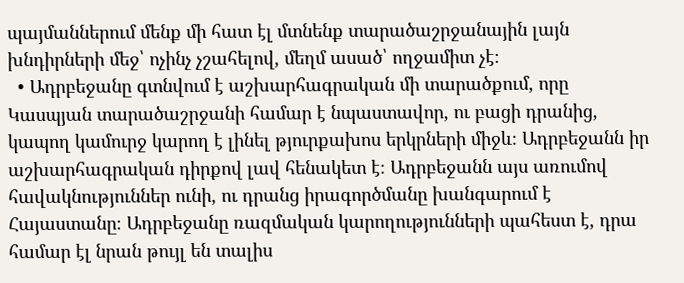պայմաններում մենք մի հատ էլ մտնենք տարածաշրջանային լայն խնդիրների մեջ՝ ոչինչ չշահելով, մեղմ ասած՝ ողջամիտ չէ։
  • Ադրբեջանը գտնվում է աշխարհագրական մի տարածքում, որը Կասպյան տարածաշրջանի համար է նպաստավոր, ու բացի դրանից, կապող կամուրջ կարող է լինել թյուրքախոս երկրների միջև։ Ադրբեջանն իր աշխարհագրական դիրքով լավ հենակետ է։ Ադրբեջանն այս առումով հավակնություններ ունի, ու դրանց իրագործմանը խանգարում է Հայաստանը։ Ադրբեջանը ռազմական կարողությունների պահեստ է, դրա համար էլ նրան թույլ են տալիս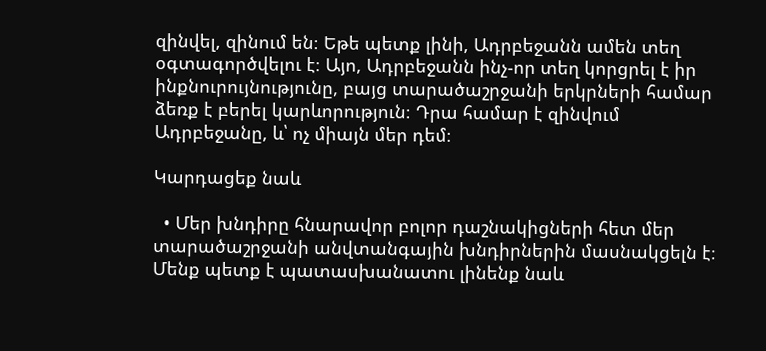զինվել, զինում են։ Եթե պետք լինի, Ադրբեջանն ամեն տեղ օգտագործվելու է։ Այո, Ադրբեջանն ինչ-որ տեղ կորցրել է իր ինքնուրույնությունը, բայց տարածաշրջանի երկրների համար ձեռք է բերել կարևորություն։ Դրա համար է զինվում Ադրբեջանը, և՝ ոչ միայն մեր դեմ։

Կարդացեք նաև

  • Մեր խնդիրը հնարավոր բոլոր դաշնակիցների հետ մեր տարածաշրջանի անվտանգային խնդիրներին մասնակցելն է։ Մենք պետք է պատասխանատու լինենք նաև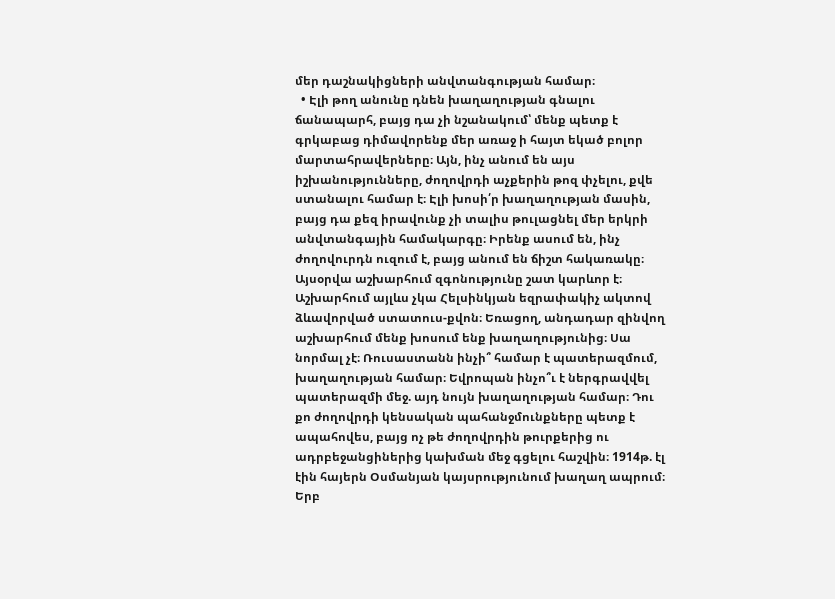մեր դաշնակիցների անվտանգության համար։
  • Էլի թող անունը դնեն խաղաղության գնալու ճանապարհ, բայց դա չի նշանակում՝ մենք պետք է գրկաբաց դիմավորենք մեր առաջ ի հայտ եկած բոլոր մարտահրավերները։ Այն, ինչ անում են այս իշխանությունները, ժողովրդի աչքերին թոզ փչելու, քվե ստանալու համար է։ Էլի խոսի՛ր խաղաղության մասին, բայց դա քեզ իրավունք չի տալիս թուլացնել մեր երկրի անվտանգային համակարգը։ Իրենք ասում են, ինչ ժողովուրդն ուզում է, բայց անում են ճիշտ հակառակը։ Այսօրվա աշխարհում զգոնությունը շատ կարևոր է։ Աշխարհում այլևս չկա Հելսինկյան եզրափակիչ ակտով ձևավորված ստատուս-քվոն։ Եռացող, անդադար զինվող աշխարհում մենք խոսում ենք խաղաղությունից։ Սա նորմալ չէ։ Ռուսաստանն ինչի՞ համար է պատերազմում, խաղաղության համար։ Եվրոպան ինչո՞ւ է ներգրավվել պատերազմի մեջ. այդ նույն խաղաղության համար։ Դու քո ժողովրդի կենսական պահանջմունքները պետք է ապահովես, բայց ոչ թե ժողովրդին թուրքերից ու ադրբեջանցիներից կախման մեջ գցելու հաշվին։ 1914թ. էլ էին հայերն Օսմանյան կայսրությունում խաղաղ ապրում։ Երբ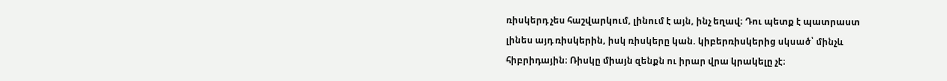ռիսկերդ չես հաշվարկում, լինում է այն, ինչ եղավ։ Դու պետք է պատրաստ լինես այդ ռիսկերին, իսկ ռիսկերը կան. կիբերռիսկերից սկսած՝ մինչև հիբրիդային։ Ռիսկը միայն զենքն ու իրար վրա կրակելը չէ։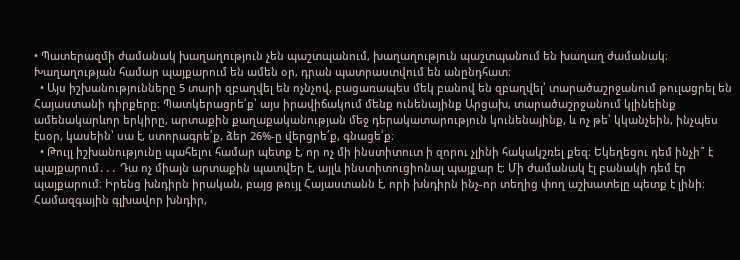• Պատերազմի ժամանակ խաղաղություն չեն պաշտպանում, խաղաղություն պաշտպանում են խաղաղ ժամանակ։ Խաղաղության համար պայքարում են ամեն օր, դրան պատրաստվում են անընդհատ։
  • Այս իշխանությունները 5 տարի զբաղվել են ոչնչով, բացառապես մեկ բանով են զբաղվել՝ տարածաշրջանում թուլացրել են Հայաստանի դիրքերը։ Պատկերացրե՛ք՝ այս իրավիճակում մենք ունենայինք Արցախ, տարածաշրջանում կլինեինք ամենակարևոր երկիրը, արտաքին քաղաքականության մեջ դերակատարություն կունենայինք, և ոչ թե՝ կկանչեին, ինչպես էսօր, կասեին՝ սա է, ստորագրե՛ք, ձեր 26%-ը վերցրե՛ք, գնացե՛ք։
  • Թույլ իշխանությունը պահելու համար պետք է, որ ոչ մի ինստիտուտ ի զորու չլինի հակակշռել քեզ։ Եկեղեցու դեմ ինչի՞ է պայքարում․․․ Դա ոչ միայն արտաքին պատվեր է, այլև ինստիտուցիոնալ պայքար է։ Մի ժամանակ էլ բանակի դեմ էր պայքարում։ Իրենց խնդիրն իրական, բայց թույլ Հայաստանն է, որի խնդիրն ինչ-որ տեղից փող աշխատելը պետք է լինի։ Համազգային գլխավոր խնդիր,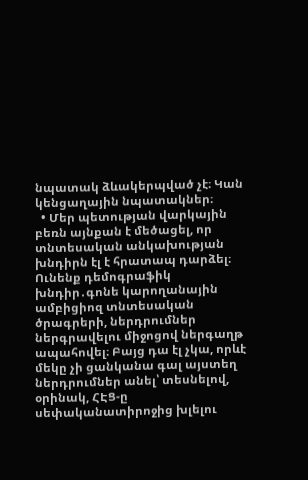նպատակ ձևակերպված չէ։ Կան կենցաղային նպատակներ։
  • Մեր պետության վարկային բեռն այնքան է մեծացել, որ տնտեսական անկախության խնդիրն էլ է հրատապ դարձել։ Ունենք դեմոգրաֆիկ խնդիր․գոնե կարողանային ամբիցիոզ տնտեսական ծրագրերի, ներդրումներ ներգրավելու միջոցով ներգաղթ ապահովել։ Բայց դա էլ չկա, որևէ մեկը չի ցանկանա գալ այստեղ ներդրումներ անել՝ տեսնելով, օրինակ, ՀԷՑ-ը սեփականատիրոջից խլելու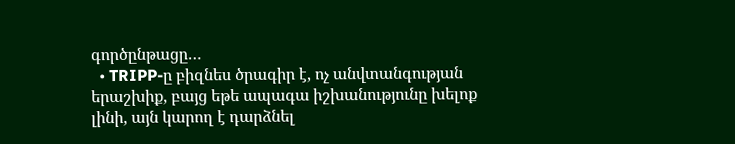գործընթացը…
  • TRIPP-ը բիզնես ծրագիր է, ոչ անվտանգության երաշխիք, բայց եթե ապագա իշխանությունը խելոք լինի, այն կարող է դարձնել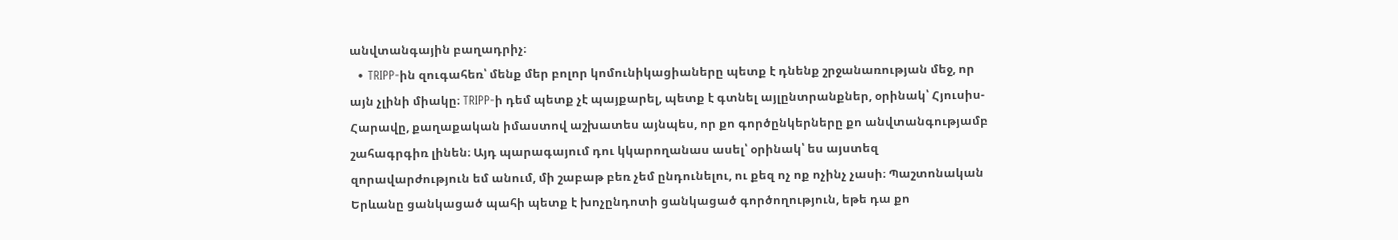անվտանգային բաղադրիչ։
  • TRIPP-ին զուգահեռ՝ մենք մեր բոլոր կոմունիկացիաները պետք է դնենք շրջանառության մեջ, որ այն չլինի միակը։ TRIPP-ի դեմ պետք չէ պայքարել, պետք է գտնել այլընտրանքներ, օրինակ՝ Հյուսիս-Հարավը, քաղաքական իմաստով աշխատես այնպես, որ քո գործընկերները քո անվտանգությամբ շահագրգիռ լինեն։ Այդ պարագայում դու կկարողանաս ասել՝ օրինակ՝ ես այստեզ զորավարժություն եմ անում, մի շաբաթ բեռ չեմ ընդունելու, ու քեզ ոչ ոք ոչինչ չասի։ Պաշտոնական Երևանը ցանկացած պահի պետք է խոչընդոտի ցանկացած գործողություն, եթե դա քո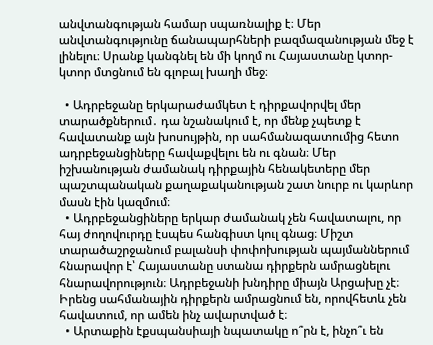անվտանգության համար սպառնալիք է։ Մեր անվտանգությունը ճանապարհների բազմազանության մեջ է լինելու։ Սրանք կանգնել են մի կողմ ու Հայաստանը կտոր-կտոր մտցնում են գլոբալ խաղի մեջ։

  • Ադրբեջանը երկարաժամկետ է դիրքավորվել մեր տարածքներում․ դա նշանակում է, որ մենք չպետք է հավատանք այն խոսույթին, որ սահմանազատումից հետո ադրբեջանցիները հավաքվելու են ու գնան։ Մեր իշխանության ժամանակ դիրքային հենակետերը մեր պաշտպանական քաղաքականության շատ նուրբ ու կարևոր մասն էին կազմում։
  • Ադրբեջանցիները երկար ժամանակ չեն հավատալու, որ հայ ժողովուրդը էսպես հանգիստ կուլ գնաց։ Միշտ տարածաշրջանում բալանսի փոփոխության պայմաններում հնարավոր է՝ Հայաստանը ստանա դիրքերն ամրացնելու հնարավորություն։ Ադրբեջանի խնդիրը միայն Արցախը չէ։ Իրենց սահմանային դիրքերն ամրացնում են, որովհետև չեն հավատում, որ ամեն ինչ ավարտված է։
  • Արտաքին էքսպանսիայի նպատակը ո՞րն է, ինչո՞ւ են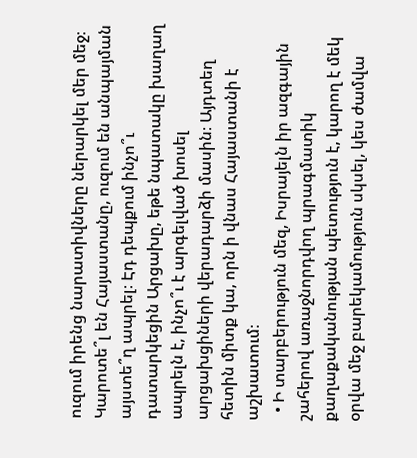ուզում իրենց նարատիվները ներարկել մեր մեջ։ Կարոտե՞լ են Հայաստանը, ուզում են անպայման այստե՞ղ ապրել։ Էդ դեպքում ինչո՞ւ դատարկեցին Արցախը, եթե նպատակը խաղաղ ապրելն է, ինչո՞ւ է արգելված խոսել արցախցիների վերադարձի մասին։ Այդտեղ հետին միտք կա, որն ի վնաս Հայաստանի է աշխատում։
  • Ի տարբերություն մեզ, Իսրայելն իր ազգային շահերով առաջնորդվող պրագմատիկ քաղաքականության պետություն է, կարող է մեկ օրվա մեջ բարեկամություն սկսել, կես ժամվա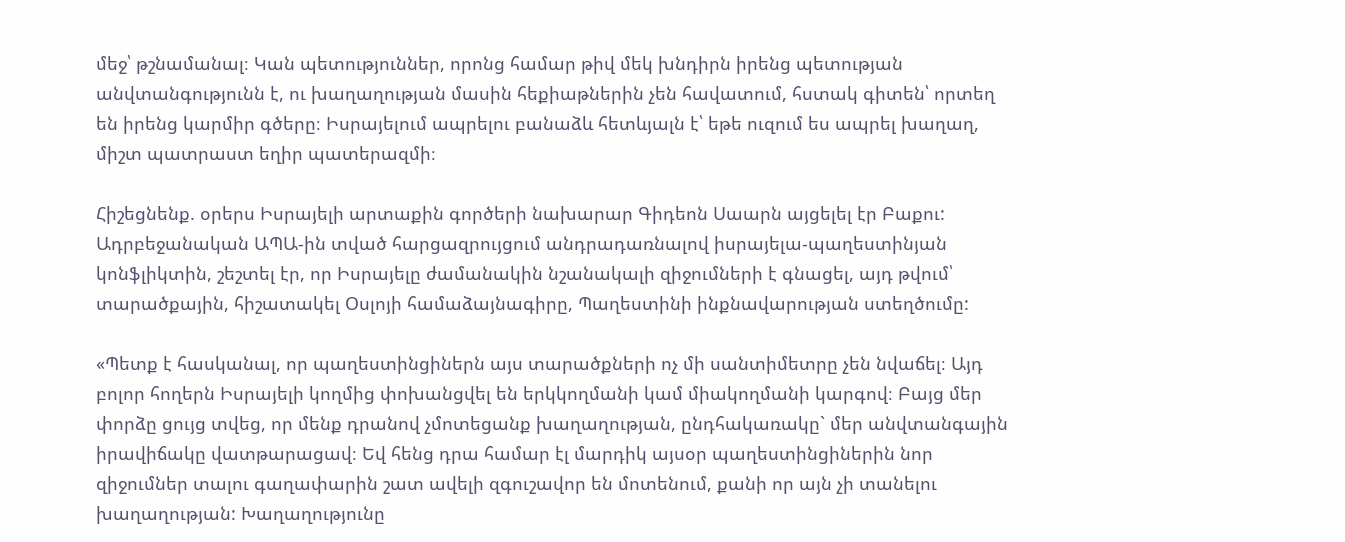մեջ՝ թշնամանալ։ Կան պետություններ, որոնց համար թիվ մեկ խնդիրն իրենց պետության անվտանգությունն է, ու խաղաղության մասին հեքիաթներին չեն հավատում, հստակ գիտեն՝ որտեղ են իրենց կարմիր գծերը։ Իսրայելում ապրելու բանաձև հետևյալն է՝ եթե ուզում ես ապրել խաղաղ, միշտ պատրաստ եղիր պատերազմի։

Հիշեցնենք. օրերս Իսրայելի արտաքին գործերի նախարար Գիդեոն Սաարն այցելել էր Բաքու: Ադրբեջանական ԱՊԱ-ին տված հարցազրույցում անդրադառնալով իսրայելա-պաղեստինյան կոնֆլիկտին, շեշտել էր, որ Իսրայելը ժամանակին նշանակալի զիջումների է գնացել, այդ թվում՝ տարածքային, հիշատակել Օսլոյի համաձայնագիրը, Պաղեստինի ինքնավարության ստեղծումը:

«Պետք է հասկանալ, որ պաղեստինցիներն այս տարածքների ոչ մի սանտիմետրը չեն նվաճել։ Այդ բոլոր հողերն Իսրայելի կողմից փոխանցվել են երկկողմանի կամ միակողմանի կարգով։ Բայց մեր փորձը ցույց տվեց, որ մենք դրանով չմոտեցանք խաղաղության, ընդհակառակը` մեր անվտանգային իրավիճակը վատթարացավ։ Եվ հենց դրա համար էլ մարդիկ այսօր պաղեստինցիներին նոր զիջումներ տալու գաղափարին շատ ավելի զգուշավոր են մոտենում, քանի որ այն չի տանելու խաղաղության: Խաղաղությունը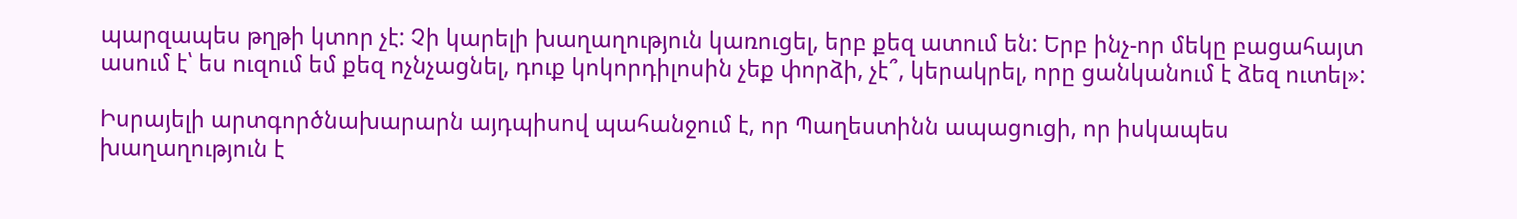պարզապես թղթի կտոր չէ: Չի կարելի խաղաղություն կառուցել, երբ քեզ ատում են: Երբ ինչ-որ մեկը բացահայտ ասում է՝ ես ուզում եմ քեզ ոչնչացնել, դուք կոկորդիլոսին չեք փորձի, չէ՞, կերակրել, որը ցանկանում է ձեզ ուտել»:

Իսրայելի արտգործնախարարն այդպիսով պահանջում է, որ Պաղեստինն ապացուցի, որ իսկապես խաղաղություն է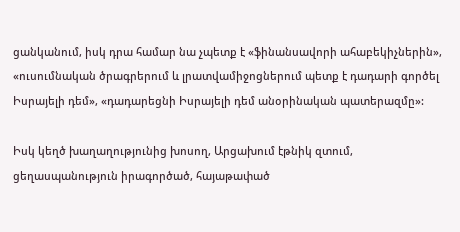ցանկանում, իսկ դրա համար նա չպետք է «ֆինանսավորի ահաբեկիչներին», «ուսումնական ծրագրերում և լրատվամիջոցներում պետք է դադարի գործել Իսրայելի դեմ», «դադարեցնի Իսրայելի դեմ անօրինական պատերազմը»:

Իսկ կեղծ խաղաղությունից խոսող, Արցախում էթնիկ զտում, ցեղասպանություն իրագործած, հայաթափած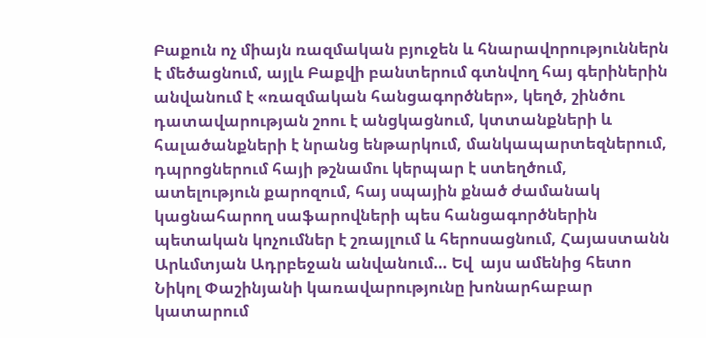Բաքուն ոչ միայն ռազմական բյուջեն և հնարավորություններն է մեծացնում, այլև Բաքվի բանտերում գտնվող հայ գերիներին անվանում է «ռազմական հանցագործներ», կեղծ, շինծու դատավարության շոու է անցկացնում, կտտանքների և հալածանքների է նրանց ենթարկում, մանկապարտեզներում, դպրոցներում հայի թշնամու կերպար է ստեղծում, ատելություն քարոզում, հայ սպային քնած ժամանակ կացնահարող սաֆարովների պես հանցագործներին պետական կոչումներ է շռայլում և հերոսացնում, Հայաստանն Արևմտյան Ադրբեջան անվանում… Եվ  այս ամենից հետո Նիկոլ Փաշինյանի կառավարությունը խոնարհաբար կատարում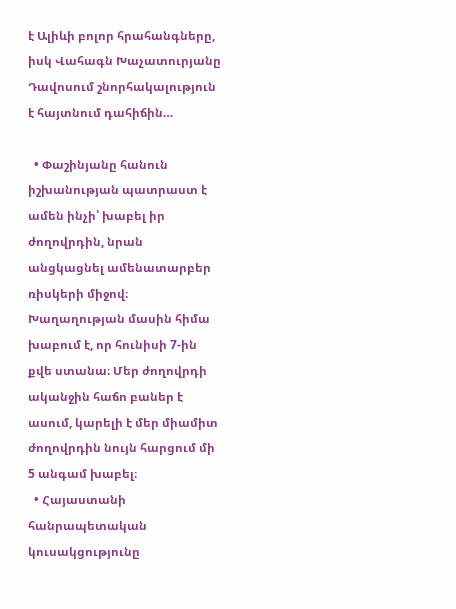է Ալիևի բոլոր հրահանգները, իսկ Վահագն Խաչատուրյանը Դավոսում շնորհակալություն է հայտնում դահիճին…

  • Փաշինյանը հանուն իշխանության պատրաստ է ամեն ինչի՝ խաբել իր ժողովրդին, նրան անցկացնել ամենատարբեր ռիսկերի միջով։ Խաղաղության մասին հիմա խաբում է, որ հունիսի 7-ին քվե ստանա։ Մեր ժողովրդի ականջին հաճո բաներ է ասում, կարելի է մեր միամիտ ժողովրդին նույն հարցում մի 5 անգամ խաբել։
  • Հայաստանի հանրապետական կուսակցությունը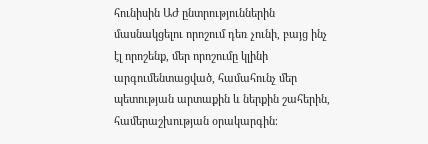հունիսին ԱԺ ընտրություններին մասնակցելու որոշում դեռ չունի, բայց ինչ էլ որոշենք, մեր որոշումը կլինի արգումենտացված, համահունչ մեր պետության արտաքին և ներքին շահերին, համերաշխության օրակարգին։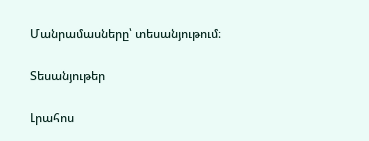Մանրամասները՝ տեսանյութում։

Տեսանյութեր

Լրահոս